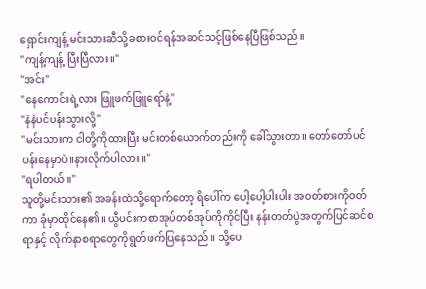ရှောင်းကျန့် မင်းသားဆီသို့ခစားဝင်ရန်အဆင်သင့်ဖြစ်နေပြီဖြစ်သည်။
"ကျန့်ကျန့် ပြီးပြီလား။"
"အင်း"
"နေကောင်းရဲ့လား ဖြူဖက်ဖြူရော်နဲ့"
"နဲနဲပင်ပန်းသွားလို့"
"မင်းသားက ငါတို့ကိုထားပြီး မင်းတစ်ယောက်တည်းကို ခေါ်သွားတာ။ တော်တော်ပင်ပန်းနေမှာပဲ။နားလိုက်ပါလား။"
"ရပါတယ်။"
သူတို့မင်းသား၏ အခန်းထဲသို့ရောက်တော့ ရိပေါ်က ပေါ့ပေါ့ပါးပါး အဝတ်စားကိုဝတ်ကာ ခုံမှာထိုင်နေ၏။ ယွီပင်းကစာအုပ်တစ်အုပ်ကိုကိုင်ပြီး နန်းတတ်ပွဲအတွက်ပြင်ဆင်စရာနှင့် လိုက်နာစရာတွေကိုရွတ်ဖက်ပြနေသည်။ သို့ပေ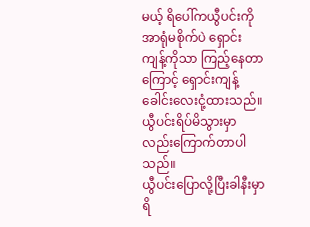မယ့် ရိပေါ်ကယွီပင်းကိုအာရုံမစိုက်ပဲ ရှောင်းကျန့်ကိုသာ ကြည့်နေတာကြောင့် ရှောင်းကျန့်ခေါင်းလေးငုံ့ထားသည်။ ယွီပင်းရိပ်မိသွားမှာလည်းကြောက်တာပါသည်။
ယွီပင်းပြောလို့ပြီးခါနီးမှာ ရိ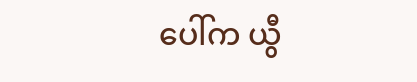ပေါ်က ယွီ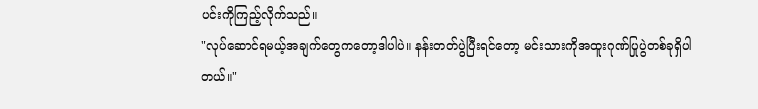ပင်းကိုကြည့်လိုက်သည်။
"လုပ်ဆောင်ရမယ့်အချက်တွေကတော့ဒါပါပဲ။ နန်းတတ်ပွဲပြီးရင်တော့ မင်းသားကိုအထူးဂုဏ်ပြုပွဲတစ်ခုရှိပါတယ်။"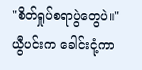"စိတ်ရှုပ်စရာပွဲတွေပဲ။"
ယွီပင်းက ခေါင်းငုံ့ကာ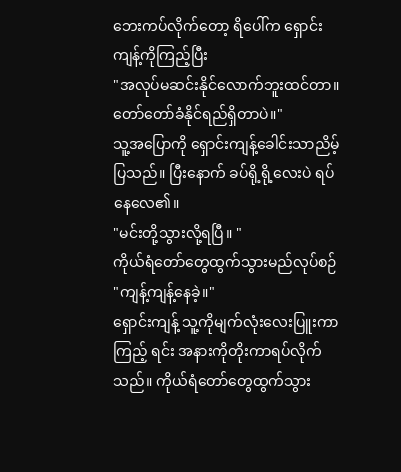ဘေးကပ်လိုက်တော့ ရိပေါ်က ရှောင်းကျန့်ကိုကြည့်ပြီး
"အလုပ်မဆင်းနိုင်လောက်ဘူးထင်တာ။ တော်တော်ခံနိုင်ရည်ရှိတာပဲ။"
သူ့အပြောကို ရှောင်းကျန့်ခေါင်းသာညိမ့်ပြသည်။ ပြီးနောက် ခပ်ရို့ရို့လေးပဲ ရပ်နေလေ၏။
"မင်းတို့သွားလို့ရပြီ။ "
ကိုယ်ရံတော်တွေထွက်သွားမည်လုပ်စဉ်
"ကျန့်ကျန့်နေခဲ့။"
ရှောင်းကျန့် သူ့ကိုမျက်လုံးလေးပြူးကာကြည့် ရင်း အနားကိုတိုးကာရပ်လိုက်သည်။ ကိုယ်ရံတော်တွေထွက်သွား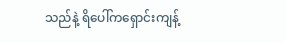သည်နဲ့ ရိပေါ်ကရှောင်းကျန့်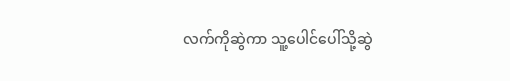လက်ကိုဆွဲကာ သူ့ပေါင်ပေါ်သို့ဆွဲ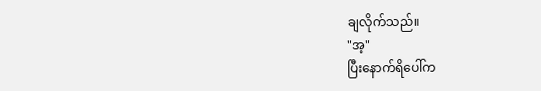ချလိုက်သည်။
"အ့"
ပြီးနောက်ရိပေါ်က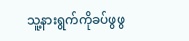သူ့နားရွက်ကိုခပ်ဖွဖွ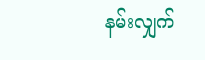နမ်းလျှက်